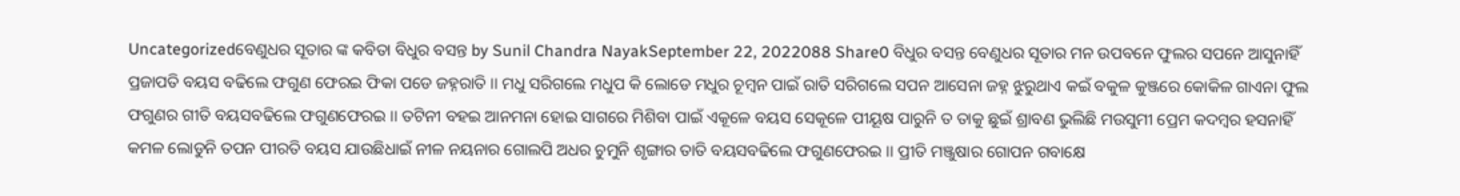Uncategorizedବେଣୁଧର ସୂତାର ଙ୍କ କବିତା ବିଧୁର ବସନ୍ତ by Sunil Chandra NayakSeptember 22, 2022088 Share0 ବିଧୁର ବସନ୍ତ ବେଣୁଧର ସୂତାର ମନ ଉପବନେ ଫୁଲର ସପନେ ଆସୁନାହିଁ ପ୍ରଜାପତି ବୟସ ବଢିଲେ ଫଗୁଣ ଫେରଇ ଫିକା ପଡେ ଜହ୍ନରାତି ।। ମଧୁ ସରିଗଲେ ମଧୁପ କି ଲୋଡେ ମଧୁର ଚୂମ୍ବନ ପାଇଁ ରାତି ସରିଗଲେ ସପନ ଆସେନା ଜହ୍ନ ଝୁରୁଥାଏ କଇଁ ବକୁଳ କୁଞ୍ଜରେ କୋକିଳ ଗାଏନା ଫୁଲ ଫଗୁଣର ଗୀତି ବୟସବଢିଲେ ଫଗୁଣଫେରଇ ।। ତଟିନୀ ବହଇ ଆନମନା ହୋଇ ସାଗରେ ମିଶିବା ପାଇଁ ଏକୂଳେ ବୟସ ସେକୂଳେ ପୀୟୂଷ ପାରୁନି ତ ତାକୁ ଛୁଇଁ ଶ୍ରାବଣ ଭୁଲିଛି ମଉସୁମୀ ପ୍ରେମ କଦମ୍ବର ହସନାହିଁ କମଳ ଲୋଡୁନି ତପନ ପୀରତି ବୟସ ଯାଉଛିଧାଇଁ ନୀଳ ନୟନାର ଗୋଲପି ଅଧର ଚୁମୁନି ଶୃଙ୍ଗାର ତାତି ବୟସବଢିଲେ ଫଗୁଣଫେରଇ ।। ପ୍ରୀତି ମଞ୍ଜୁଷାର ଗୋପନ ଗବାକ୍ଷେ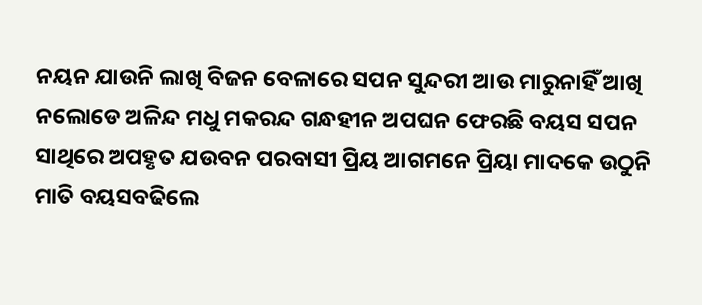ନୟନ ଯାଉନି ଲାଖି ବିଜନ ବେଳାରେ ସପନ ସୁନ୍ଦରୀ ଆଉ ମାରୁନାହିଁ ଆଖି ନଲୋଡେ ଅଳିନ୍ଦ ମଧୁ ମକରନ୍ଦ ଗନ୍ଧହୀନ ଅପଘନ ଫେରଛି ବୟସ ସପନ ସାଥିରେ ଅପହୃତ ଯଉବନ ପରବାସୀ ପ୍ରିୟ ଆଗମନେ ପ୍ରିୟା ମାଦକେ ଉଠୁନି ମାତି ବୟସବଢିଲେ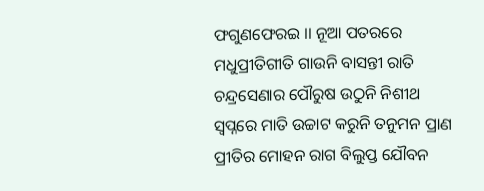ଫଗୁଣଫେରଇ ।। ନୂଆ ପତରରେ ମଧୁପ୍ରୀତିଗୀତି ଗାଉନି ବାସନ୍ତୀ ରାତି ଚନ୍ଦ୍ରସେଣାର ପୌରୁଷ ଉଠୁନି ନିଶୀଥ ସ୍ବପ୍ନରେ ମାତି ଉଚ୍ଚାଟ କରୁନି ତନୁମନ ପ୍ରାଣ ପ୍ରୀତିର ମୋହନ ରାଗ ବିଲୁପ୍ତ ଯୌବନ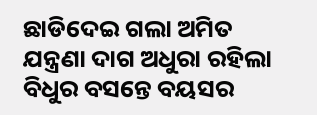ଛାଡିଦେଇ ଗଲା ଅମିତ ଯନ୍ତ୍ରଣା ଦାଗ ଅଧୁରା ରହିଲା ବିଧୁର ବସନ୍ତେ ବୟସର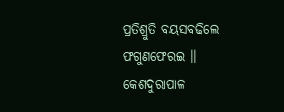ପ୍ରତିଶ୍ରୁତି ବୟସବଢିଲେ ଫଗୁଣଫେରଇ ।। କେଶଦୁରାପାଳ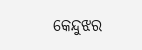କେନ୍ଦୁଝର